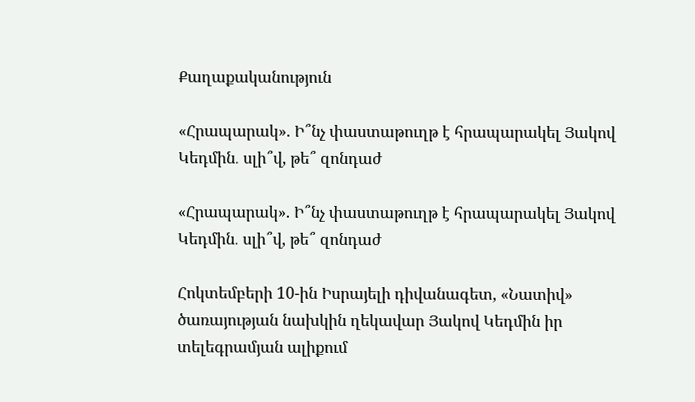Քաղաքականություն

«Հրապարակ». Ի՞նչ փաստաթուղթ է հրապարակել Յակով Կեդմին․ սլի՞վ, թե՞ զոնդաժ

«Հրապարակ». Ի՞նչ փաստաթուղթ է հրապարակել Յակով Կեդմին․ սլի՞վ, թե՞ զոնդաժ

Հոկտեմբերի 10-ին Իսրայելի դիվանագետ, «Նատիվ» ծառայության նախկին ղեկավար Յակով Կեդմին իր տելեգրամյան ալիքում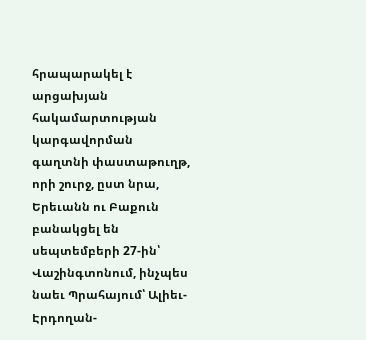հրապարակել է արցախյան հակամարտության կարգավորման գաղտնի փաստաթուղթ, որի շուրջ, ըստ նրա, Երեւանն ու Բաքուն բանակցել են սեպտեմբերի 27-ին՝ Վաշինգտոնում, ինչպես նաեւ Պրահայում՝ Ալիեւ-Էրդողան-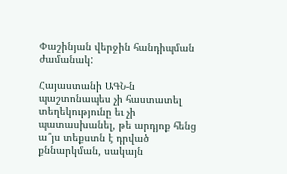Փաշինյան վերջին հանդիպման ժամանակ:

Հայաստանի ԱԳՆ-ն պաշտոնապես չի հաստատել տեղեկությունը եւ չի պատասխանել, թե արդյոք հենց ա՞յս տեքստն է դրված քննարկման, սակայն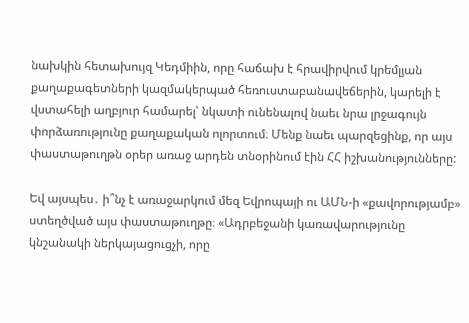նախկին հետախույզ Կեդմիին, որը հաճախ է հրավիրվում կրեմլյան քաղաքագետների կազմակերպած հեռուստաբանավեճերին, կարելի է վստահելի աղբյուր համարել՝ նկատի ունենալով նաեւ նրա լրջագույն փորձառությունը քաղաքական ոլորտում։ Մենք նաեւ պարզեցինք, որ այս փաստաթուղթն օրեր առաջ արդեն տնօրինում էին ՀՀ իշխանությունները:

Եվ այսպես․ ի՞նչ է առաջարկում մեզ Եվրոպայի ու ԱՄՆ-ի «քավորությամբ» ստեղծված այս փաստաթուղթը։ «Ադրբեջանի կառավարությունը կնշանակի ներկայացուցչի, որը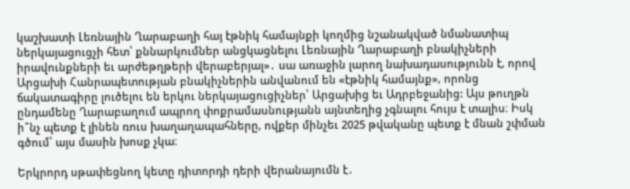կաշխատի Լեռնային Ղարաբաղի հայ էթնիկ համայնքի կողմից նշանակված նմանատիպ ներկայացուցչի հետ՝ քննարկումներ անցկացնելու Լեռնային Ղարաբաղի բնակիչների իրավունքների եւ արժեթղթերի վերաբերյալ»․ սա առաջին լարող նախադասությունն է, որով Արցախի Հանրապետության բնակիչներին անվանում են «էթնիկ համայնք», որոնց ճակատագիրը լուծելու են երկու ներկայացուցիչներ՝ Արցախից եւ Ադրբեջանից: Այս թուղթն ընդամենը Ղարաբաղում ապրող փոքրամասնությանն այնտեղից չգնալու հույս է տալիս։ Իսկ ի՞նչ պետք է լինեն ռուս խաղաղապահները, ովքեր մինչեւ 2025 թվականը պետք է մնան շփման գծում՝ այս մասին խոսք չկա։

Երկրորդ սթափեցնող կետը դիտորդի դերի վերանայումն է․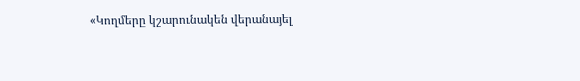«Կողմերը կշարունակեն վերանայել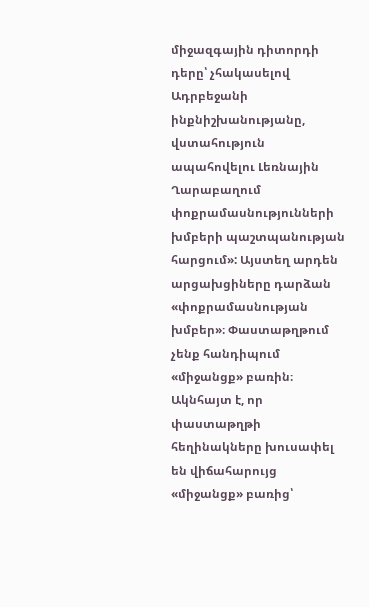միջազգային դիտորդի դերը՝ չհակասելով Ադրբեջանի ինքնիշխանությանը, վստահություն ապահովելու Լեռնային Ղարաբաղում փոքրամասնությունների խմբերի պաշտպանության հարցում»: Այստեղ արդեն արցախցիները դարձան «փոքրամասնության խմբեր»։ Փաստաթղթում չենք հանդիպում «միջանցք» բառին։ Ակնհայտ է, որ փաստաթղթի հեղինակները խուսափել են վիճահարույց «միջանցք» բառից՝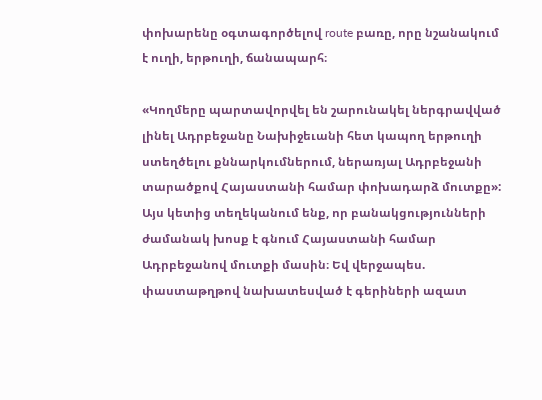փոխարենը օգտագործելով route բառը, որը նշանակում է ուղի, երթուղի, ճանապարհ։

«Կողմերը պարտավորվել են շարունակել ներգրավված լինել Ադրբեջանը Նախիջեւանի հետ կապող երթուղի ստեղծելու քննարկումներում, ներառյալ Ադրբեջանի տարածքով Հայաստանի համար փոխադարձ մուտքը»: Այս կետից տեղեկանում ենք, որ բանակցությունների ժամանակ խոսք է գնում Հայաստանի համար Ադրբեջանով մուտքի մասին։ Եվ վերջապես. փաստաթղթով նախատեսված է գերիների ազատ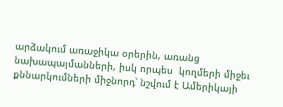արձակում առաջիկա օրերին, առանց նախապայմանների, իսկ որպես  կողմերի միջեւ քննարկումների միջնորդ՝ նշվում է Ամերիկայի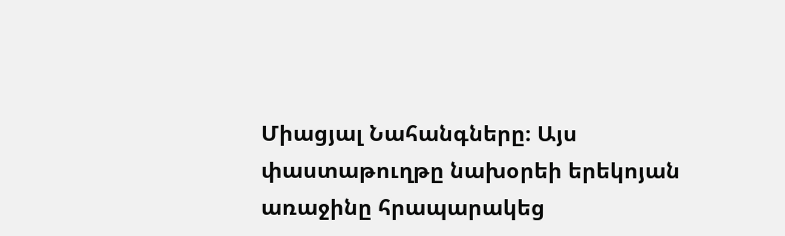Միացյալ Նահանգները։ Այս փաստաթուղթը նախօրեի երեկոյան առաջինը հրապարակեց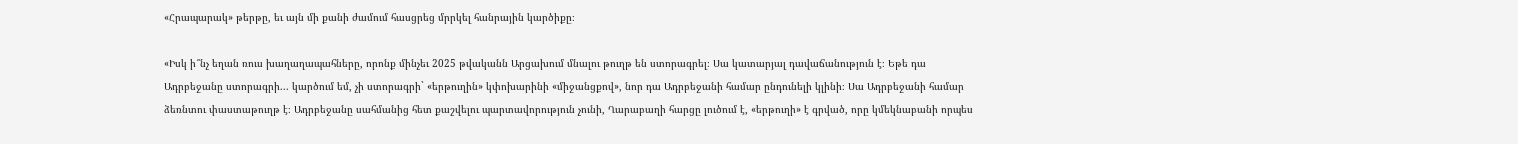«Հրապարակ» թերթը, եւ այն մի քանի ժամում հասցրեց մրրկել հանրային կարծիքը։

«Իսկ ի՞նչ եղան ռուս խաղաղապահները, որոնք մինչեւ 2025 թվականն Արցախում մնալու թուղթ են ստորագրել։ Սա կատարյալ դավաճանություն է։ Եթե դա Ադրբեջանը ստորագրի... կարծում եմ, չի ստորագրի` «երթուղին» կփոխարինի «միջանցքով», նոր դա Ադրբեջանի համար ընդունելի կլինի։ Սա Ադրբեջանի համար ձեռնտու փաստաթուղթ է։ Ադրբեջանը սահմանից հետ քաշվելու պարտավորություն չունի, Ղարաբաղի հարցը լուծում է, «երթուղի» է գրված, որը կմեկնաբանի որպես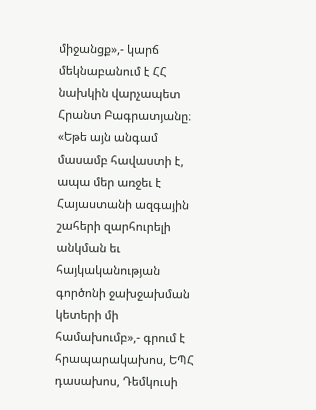միջանցք»,- կարճ մեկնաբանում է ՀՀ նախկին վարչապետ Հրանտ Բագրատյանը։
«Եթե այն անգամ մասամբ հավաստի է, ապա մեր առջեւ է Հայաստանի ազգային շահերի զարհուրելի անկման եւ հայկականության գործոնի ջախջախման կետերի մի համախումբ»,- գրում է հրապարակախոս, ԵՊՀ դասախոս, Դեմկուսի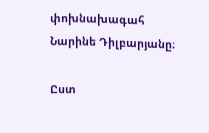փոխնախագահ Նարինե Դիլբարյանը։

Ըստ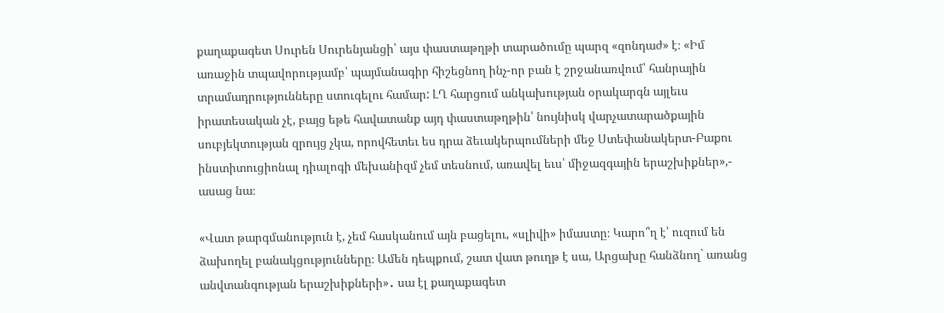քաղաքագետ Սուրեն Սուրենյանցի՝ այս փաստաթղթի տարածումը պարզ «զոնդաժ» է։ «Իմ առաջին տպավորությամբ՝ պայմանագիր հիշեցնող ինչ-որ բան է շրջանառվում՝ հանրային տրամադրությունները ստուգելու համար: ԼՂ հարցում անկախության օրակարգն այլեւս իրատեսական չէ, բայց եթե հավատանք այդ փաստաթղթին՝ նույնիսկ վարչատարածքային սուբյեկտության զրույց չկա, որովհետեւ ես դրա ձեւակերպումների մեջ Ստեփանակերտ-Բաքու ինստիտուցիոնալ դիալոգի մեխանիզմ չեմ տեսնում, առավել եւս՝ միջազգային երաշխիքներ»,- ասաց նա։

«Վատ թարգմանություն է, չեմ հասկանում այն բացելու, «սլիվի» իմաստը։ Կարո՞ղ է՝ ուզում են ձախողել բանակցությունները։ Ամեն դեպքում, շատ վատ թուղթ է սա, Արցախը հանձնող` առանց անվտանգության երաշխիքների»․ սա էլ քաղաքագետ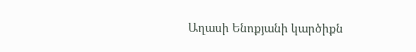Աղասի Ենոքյանի կարծիքն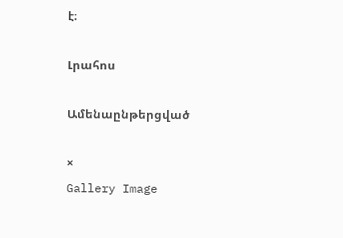է։

Լրահոս

Ամենաընթերցված

×
Gallery Image